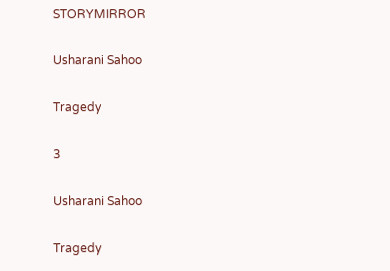STORYMIRROR

Usharani Sahoo

Tragedy

3

Usharani Sahoo

Tragedy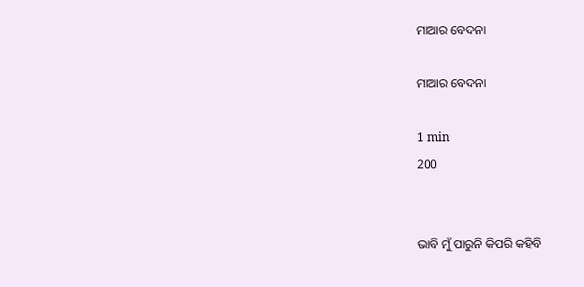ମାଆର ବେଦନା

ମାଆର ବେଦନା

1 min
200


ଭାବି ମୁଁ ପାରୁନି କିପରି କହିବି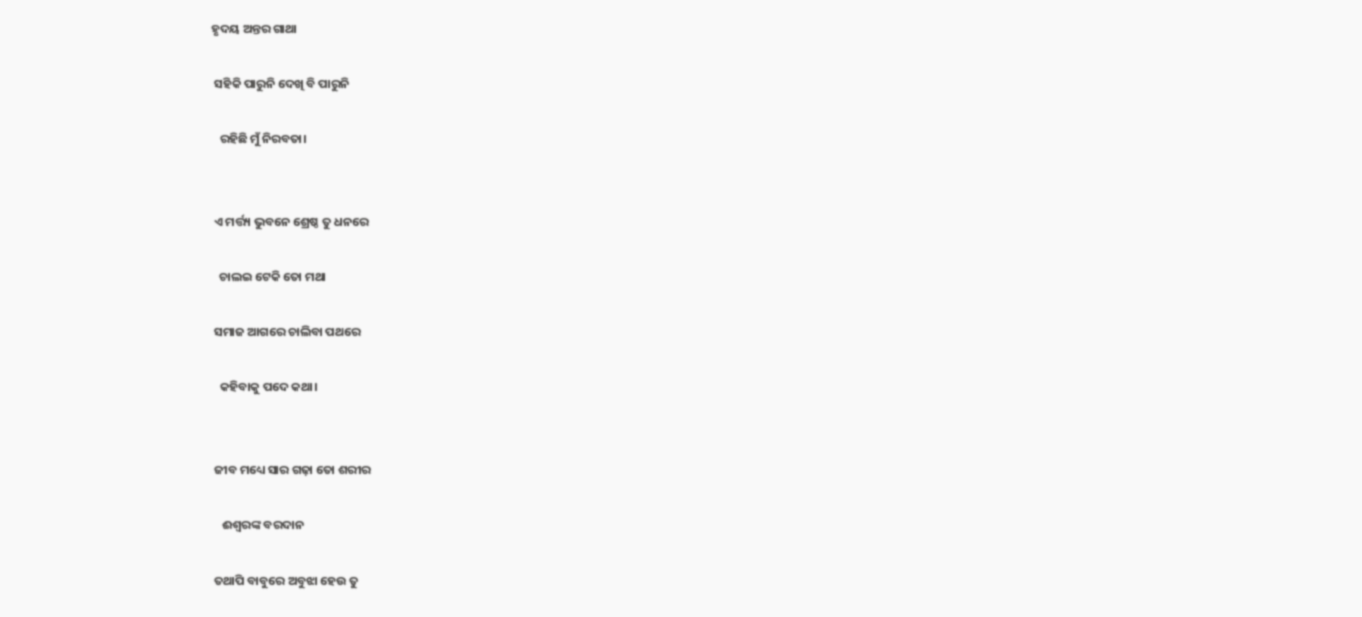ହୃଦୟ ଅନ୍ତର ଗାଥା

 ସହିକି ପାରୁନି ଦେଖି ବି ପାରୁନି

   ରହିଛି ମୁଁ ନିରବତା।


 ଏ ମର୍ତ୍ତ୍ୟ ଭୁବନେ ଶ୍ରେଷ୍ଠ ତୁ ଧନରେ

   ଚାଲଇ ଟେକି ତୋ ମଥା

 ସମାଜ ଆଗରେ ଚାଲିବା ପଥରେ

   କହିବାକୁ ପଦେ କଥା।


 ଜୀବ ମଧ୍ୟେ ସାର ଗଢ଼ା ତୋ ଶରୀର

    ଈଶ୍ୱରଙ୍କ ବରଦାନ

 ତଥାପି ବାବୁରେ ଅବୁଝା ହେଉ ତୁ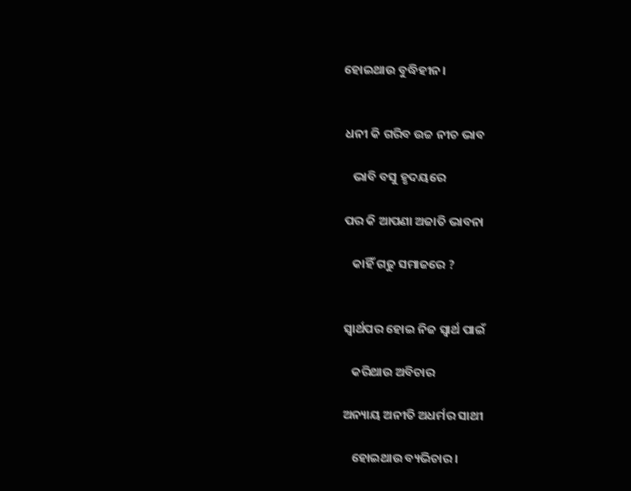ହୋଇଥାଉ ବୁଦ୍ଧିହୀନ।


 ଧନୀ କି ଗରିବ ଉଚ୍ଚ ନୀଚ ଭାବ

    ଭାବି ବସୁ ହୃଦୟରେ

 ପର କି ଆପଣା ଅଜାତି ଭାବନା

    କାହିଁ ଗଢୁ ସମାଜରେ ?


 ସ୍ୱାର୍ଥପର ହୋଇ ନିଜ ସ୍ୱାର୍ଥ ପାଇଁ

    କରିଥାଉ ଅବିଚାର

 ଅନ୍ୟାୟ ଅନୀତି ଅଧର୍ମର ସାଥୀ

    ହୋଇଥାଉ ବ୍ୟଭିଚାର।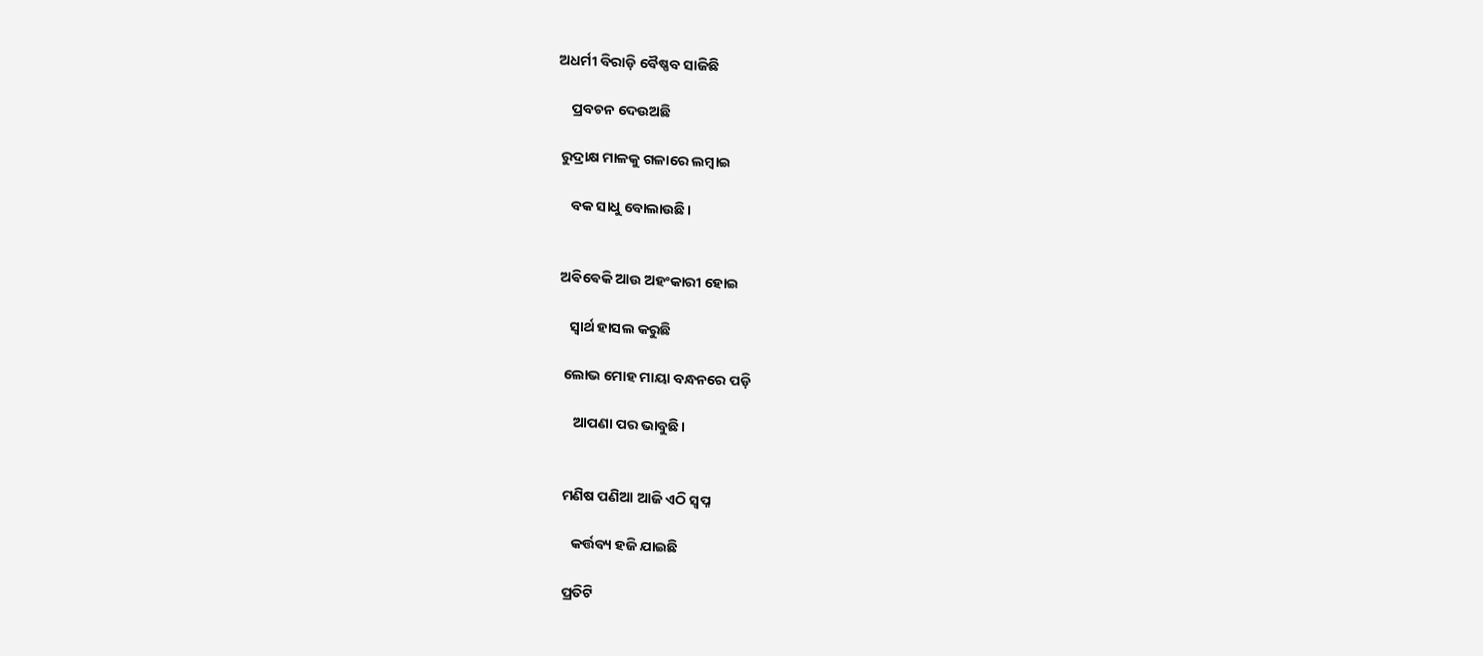ଅଧର୍ମୀ ବିରାଡ଼ି ବୈଷ୍ଣବ ସାଜିଛି

    ପ୍ରବଚନ ଦେଉଅଛି

 ରୁଦ୍ରାକ୍ଷ ମାଳକୁ ଗଳାରେ ଲମ୍ବାଇ

    ବକ ସାଧୁ ବୋଲାଉଛି।


 ଅଵିଵେକି ଆଉ ଅହଂକାରୀ ହୋଇ

    ସ୍ୱାର୍ଥ ହାସଲ କରୁଛି

  ଲୋଭ ମୋହ ମାୟା ବନ୍ଧନରେ ପଡ଼ି

     ଆପଣା ପର ଭାବୁଛି।


  ମଣିଷ ପଣିଆ ଆଜି ଏଠି ସ୍ୱପ୍ନ

     କର୍ତ୍ତବ୍ୟ ହଜି ଯାଇଛି

  ପ୍ରତିଟି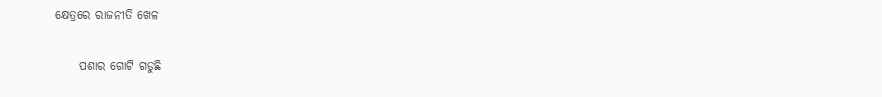କ୍ଷେତ୍ରରେ ରାଜନୀତି ଖେଳ

     ପଶାର ଗୋଟି ଗଡୁଛି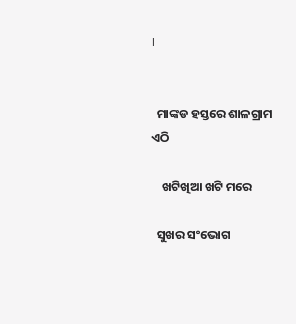।


  ମାଙ୍କଡ ହସ୍ତରେ ଶାଳଗ୍ରାମ ଏଠି

    ଖଟିଖିଆ ଖଟି ମରେ

  ସୁଖର ସଂଭୋଗ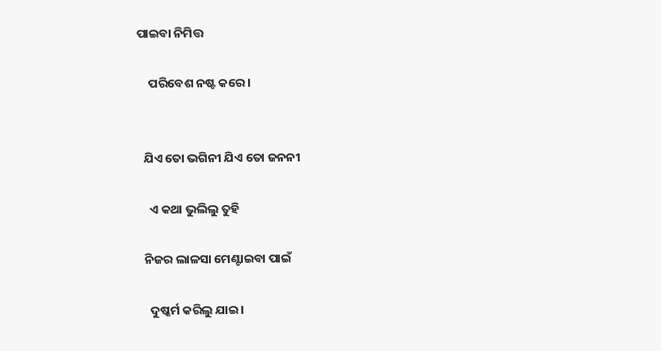ପାଇବା ନିମିତ୍ତ

    ପରିବେଶ ନଷ୍ଟ କରେ।


  ଯିଏ ତୋ ଭଗିନୀ ଯିଏ ତୋ ଜନନୀ

    ଏ କଥା ଭୁଲିଲୁ ତୁହି

  ନିଜର ଲାଳସା ମେଣ୍ଟାଇବା ପାଇଁ

    ଦୁଷ୍କର୍ମ କରିଲୁ ଯାଇ।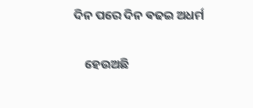ଦିନ ପରେ ଦିନ ଵଢଇ ଅଧର୍ମ

    ହେଉଅଛି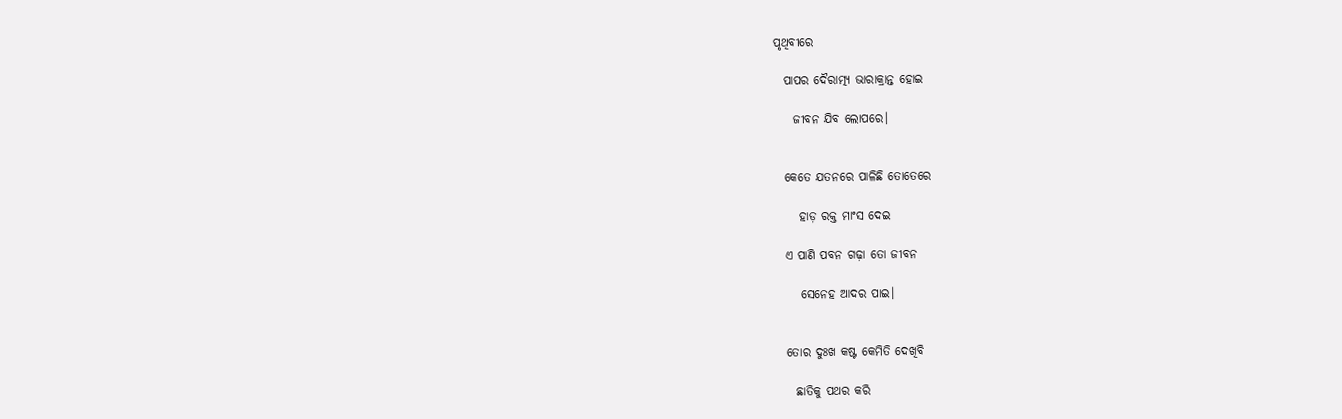ପୃଥିବୀରେ

  ପାପର ଦୈରାତ୍ମ୍ୟ ଭାରାକ୍ରାନ୍ତ ହୋଇ

    ଜୀବନ ଯିବ ଲୋପରେ।


  କେତେ ଯତନରେ ପାଳିଛି ତୋତେରେ

     ହାଡ଼ ରକ୍ତ ମାଂସ ଦେଇ

  ଏ ପାଣି ପବନ ଗଢ଼ା ତୋ ଜୀବନ

     ସେନେହ ଆଦର ପାଇ।


  ତୋର ଦୁଃଖ କଷ୍ଟ କେମିତି ଦେଖିବି

    ଛାତିକୁ ପଥର କରି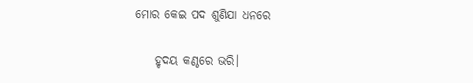ମୋର କେଇ ପଦ ଶୁଣିଯା ଧନରେ

    ହୃଦୟ କଣ୍ଠରେ ଭରି।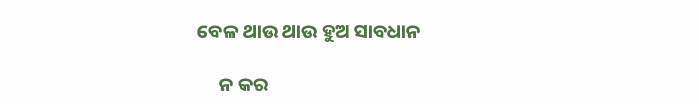ବେଳ ଥାଉ ଥାଉ ହୁଅ ସାବଧାନ

     ନ କର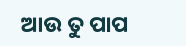ଆଉ ତୁ ପାପ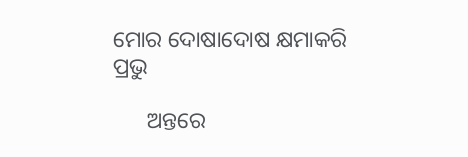ମୋର ଦୋଷାଦୋଷ କ୍ଷମାକରି ପ୍ରଭୁ

      ଅନ୍ତରେ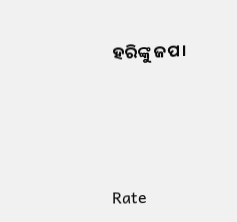ହରିଙ୍କୁ ଜପ।





Rate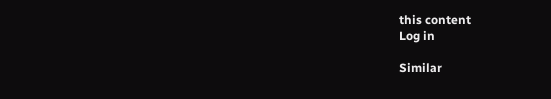this content
Log in

Similar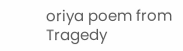oriya poem from Tragedy